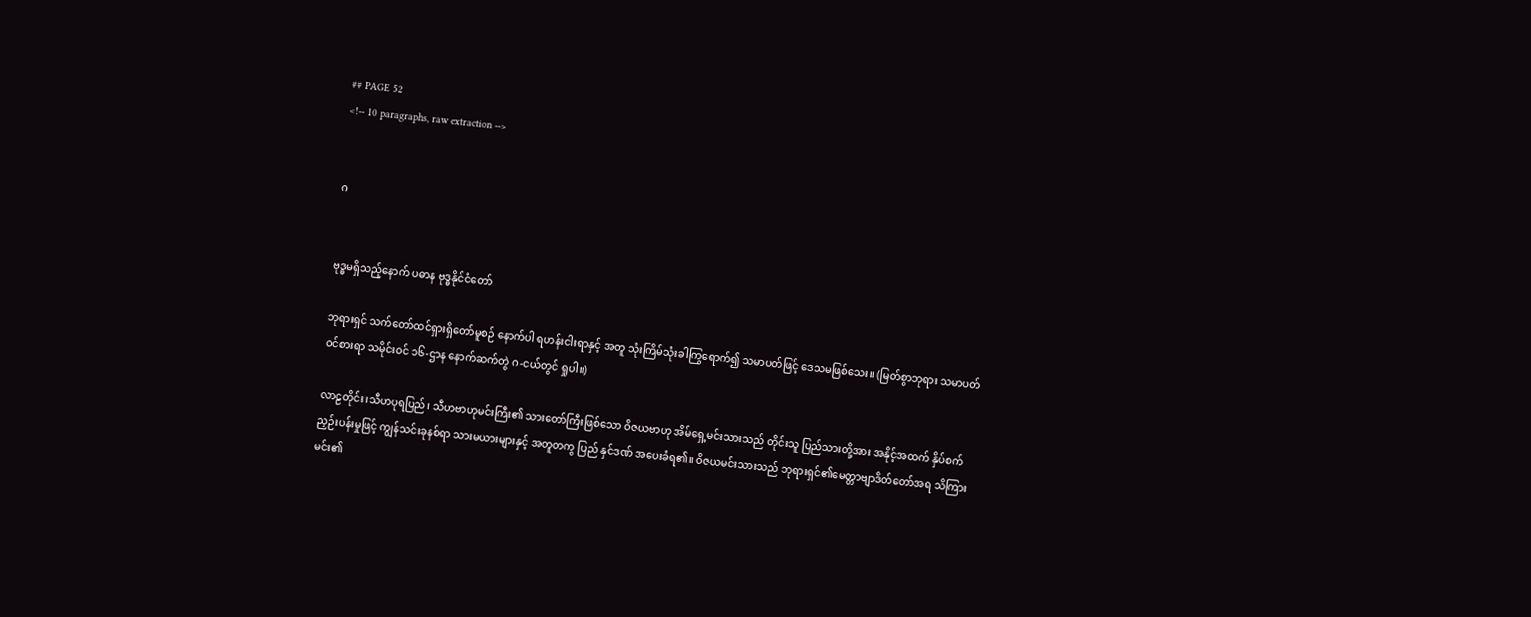## PAGE 52
<!-- 10 paragraphs, raw extraction -->


ဂ


ဗုဒ္ဓမရှိသည့်နောက် ပဓာန ဗုဒ္ဓနိုင်ငံတော်

ဘုရားရှင် သက်တော်ထင်ရှားရှိတော်မူစဉ် နောက်ပါ ရဟန်းငါးရာနှင့် အတူ သုံးကြိမ်သုံးခါကြွရောက်၍ သမာပတ်ဖြင့် ဒေသမဖြစ်သေး။ (မြတ်စွာဘုရား သမာပတ် ဝင်စားရာ သမိုင်းဝင် ၁၆-ဌာန နောက်ဆက်တွဲ ဂ-ငယ်တွင် ရှုပါ။)

လာဠတိုင်း၊သီဟပုရပြည်၊ သီဟဗာဟုမင်းကြီး၏ သားတော်ကြီးဖြစ်သော ဝိဇယဗာဟု အိမ်ရှေ့မင်းသားသည် တိုင်းသူ ပြည်သားတို့အား အနိုင့်အထက် နှိပ်စက်ညှဉ်းပန်းမှုဖြင့် ကျွန်သင်းခုနစ်ရာ သားမယားများနှင့် အတူတကွ ပြည် နှင်ဒဏ် အပေးခံရ၏။ ဝိဇယမင်းသားသည် ဘုရားရှင်၏မေတ္တာဗျာဒိတ်တော်အရ သိကြားမင်း၏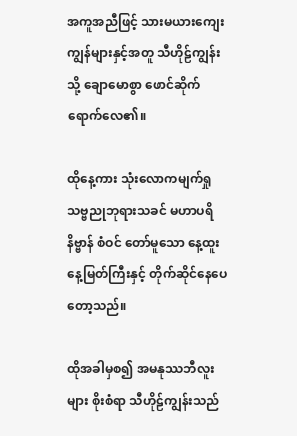အကူအညီဖြင့် သားမယားကျေးကျွန်များနှင့်အတူ သီဟိုဠ်ကျွန်းသို့ ချောမောစွာ ဖောင်ဆိုက်ရောက်လေ၏။

ထိုနေ့ကား သုံးလောကမျက်ရှု သဗ္ဗညုဘုရားသခင် မဟာပရိနိဗ္ဗာန် စံဝင် တော်မူသော နေ့ထူးနေ့မြတ်ကြီးနှင့် တိုက်ဆိုင်နေပေတော့သည်။

ထိုအခါမှစ၍ အမနုဿဘီလူးများ စိုးစံရာ သီဟိုဠ်ကျွန်းသည်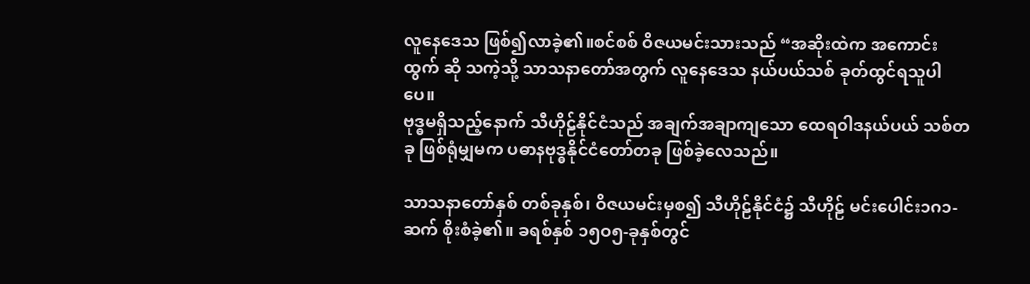လူနေဒေသ ဖြစ်၍လာခဲ့၏။စင်စစ် ဝိဇယမင်းသားသည် “အဆိုးထဲက အကောင်းထွက် ဆို သကဲ့သို့ သာသနာတော်အတွက် လူနေဒေသ နယ်ပယ်သစ် ခုတ်ထွင်ရသူပါပေ။
ဗုဒ္ဓမရှိသည့်နောက် သီဟိုဠ်နိုင်ငံသည် အချက်အချာကျသော ထေရ၀ါဒနယ်ပယ် သစ်တခု ဖြစ်ရုံမျှမက ပဓာနဗုဒ္ဓနိုင်ငံတော်တခု ဖြစ်ခဲ့လေသည်။

သာသနာတော်နှစ် တစ်ခုနှစ်၊ ဝိဇယမင်းမှစ၍ သီဟိုဠ်နိုင်ငံ၌ သီဟိုဠ် မင်းပေါင်း၁ဂ၁-ဆက် စိုးစံခဲ့၏။ ခရစ်နှစ် ၁၅ဝ၅-ခုနှစ်တွင်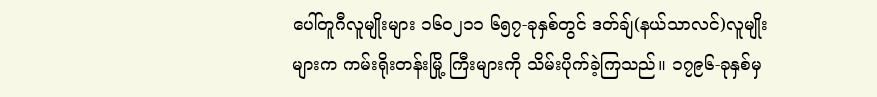ပေါ်တူဂီလူမျိုးများ ၁၆၀၂၁၁ ၆၅၇-ခုနှစ်တွင် ဒတ်ချ်(နယ်သာလင်)လူမျိုးများက ကမ်းရိုးတန်းမြို့ ကြီးများကို သိမ်းပိုက်ခဲ့ကြသည်။ ၁၇၉၆-ခုနှစ်မှ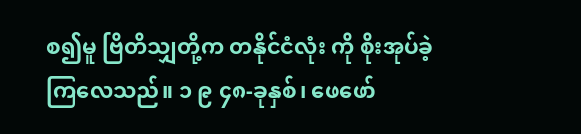စ၍မူ ဗြိတိသျှတို့က တနိုင်ငံလုံး ကို စိုးအုပ်ခဲ့ကြလေသည်။ ၁ ၉ ၄၈-ခုနှစ်၊ ဖေဖော်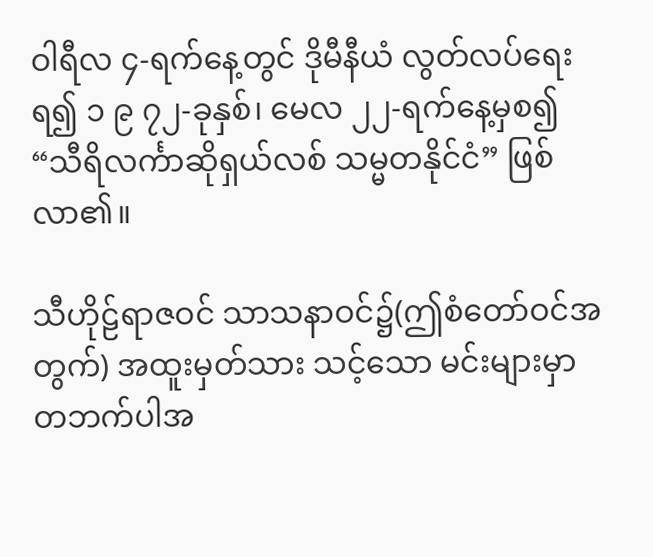ဝါရီလ ၄-ရက်နေ့တွင် ဒိုမီနီယံ လွတ်လပ်ရေးရ၍ ၁ ၉ ၇၂-ခုနှစ်၊ မေလ ၂၂-ရက်နေ့မှစ၍ “သီရိလင်္ကာဆိုရှယ်လစ် သမ္မတနိုင်ငံ” ဖြစ်လာ၏။

သီဟိုဠ်ရာဇဝင် သာသနာဝင်၌(ဤစံတော်ဝင်အတွက်) အထူးမှတ်သား သင့်သော မင်းများမှာ တဘက်ပါအ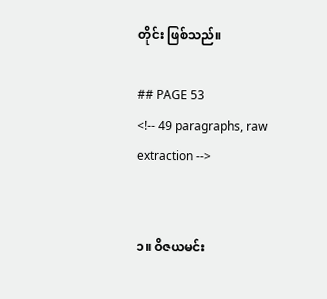တိုင်း ဖြစ်သည်။

## PAGE 53
<!-- 49 paragraphs, raw extraction -->


၁။ ဝိဇယမင်း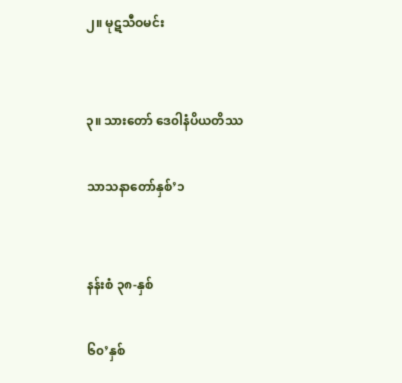၂။ မုဋသီဝမင်း


၃။ သားတော် ဒေ၀ါနံပိယတိဿ

သာသနာတော်နှစ်’၁


နန်းစံ ၃၈-နှစ်

၆၀’နှစ်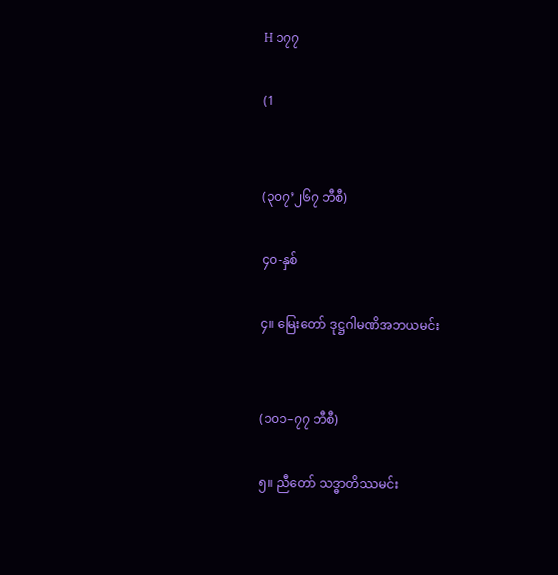H ၁၇၇

(1


(၃၀၇’၂၆၇ ဘီစီ)

၄၀-နှစ်

၄။ မြေးတော် ဒုဋ္ဌဂါမဏိအဘယမင်း


(၁၀၁–၇၇ ဘီစီ)

၅။ ညီတော် သဒ္ဓာတိဿမင်း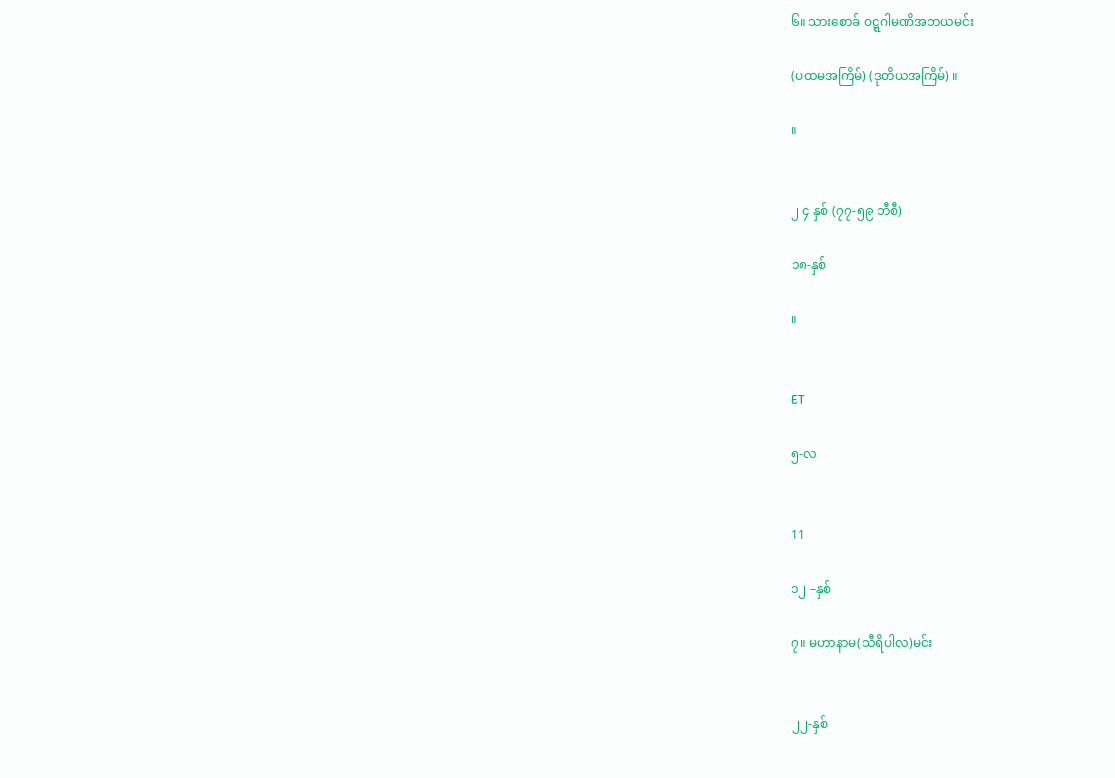၆။ သားစောခ် ဝဋ္ဋဂါမဏိအဘယမင်း

(ပထမအကြိမ်) (ဒုတိယအကြိမ်) ။

။


၂ ၄ နှစ် (၇၇-၅၉ ဘီစီ)

၁၈-နှစ်

။


ET

၅-လ


11

၁၂ –နှစ်

၇။ မဟာနာမ(သီရိပါလ)မင်း


၂၂-နှစ်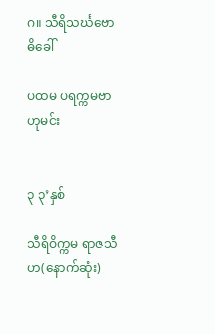ဂ။ သီရိသင်္ဃဗောဓိခေါ်

ပထမ ပရက္ကမဗာဟုမင်း


၃ ၃’နှစ်

သီရိဝိက္ကမ ရာဇသီဟ(နောက်ဆုံး)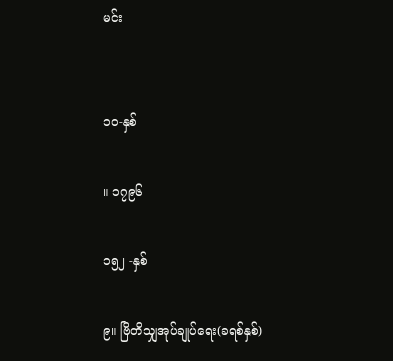မင်း


၁၀-နှစ်

။ ၁၇၉၆

၁၅၂ -နှစ်

၉။ ဗြိတိသျှအုပ်ချုပ်ရေး(ခရစ်နှစ်)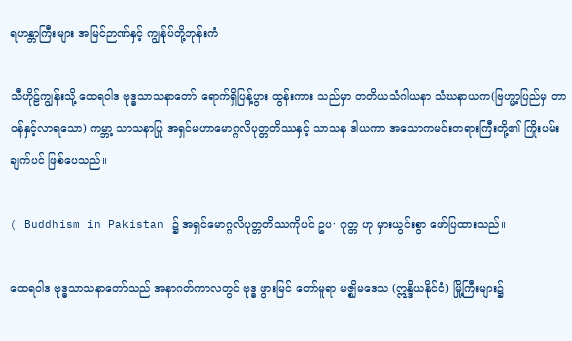ရဟန္တာကြီးများ အမြင်ဉာဏ်နှင့် ကျွန်ုပ်တို့ဘုန်းကံ

သီဟိုဠ်ကျွန်းသို့ ထေရဝါဒ ဗုဒ္ဓသာသနာတော် ရောက်ရှိပြန့်ပွား ထွန်းကား သည်မှာ တတိယသံဂါယနာ သံဃနာယက(ဗြဟ္မာ့ပြည်မှ တာဝန်နှင့်လာရသော) ကမ္ဘာ့ သာသနာပြု အရှင်မဟာမောဂ္ဂလိပုတ္တတိဿနှင့် သာသန ဒါယကာ အသောကမင်းတရားကြီးတို့၏ ကြိုးပမ်းချက်ပင် ဖြစ်ပေသည်။

( Buddhism in Pakistan ၌ အရှင်မောဂ္ဂလိပုတ္တတိဿကိုပင် ဥပ· ဂုတ္တ ဟု မှားယွင်းစွာ ဖော်ပြထားသည်။

ထေရဝါဒ ဗုဒ္ဓသာသနာတော်သည် အနာဂတ်ကာလတွင် ဗုဒ္ဓ ဖွားမြင် တော်မူရာ မဇ္ဈိမဒေသ (ဣန္ဒိယနိုင်ငံ) မြို့ကြီးများ၌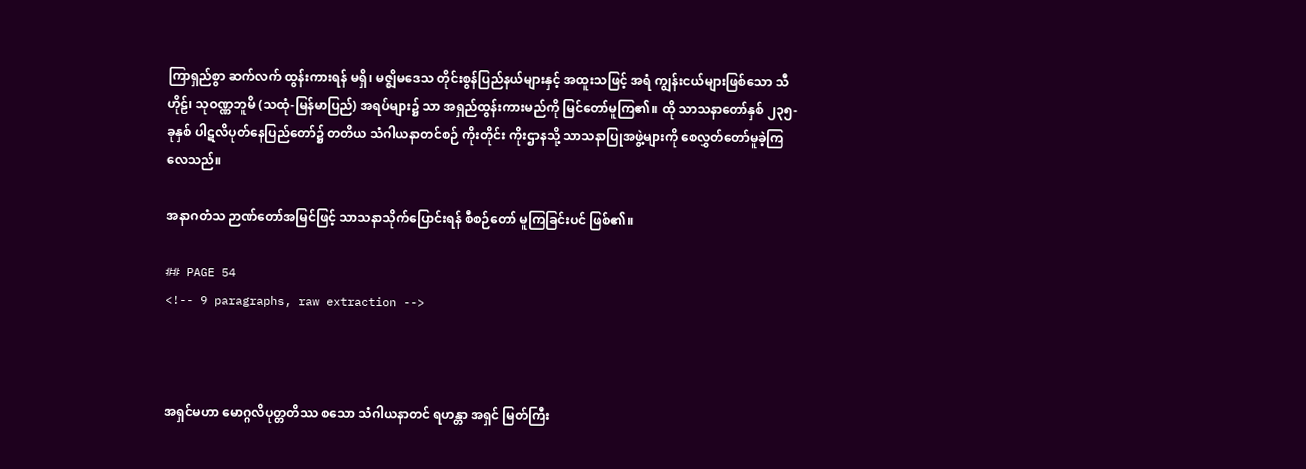ကြာရှည်စွာ ဆက်လက် ထွန်းကားရန် မရှိ၊ မဇ္ဈိမဒေသ တိုင်းစွန်ပြည်နယ်များနှင့် အထူးသဖြင့် အရံ ကျွန်းငယ်များဖြစ်သော သီဟိုဠ်၊ သုဝဏ္ဏဘူမိ (သထုံ-မြန်မာပြည်) အရပ်များ၌ သာ အရှည်ထွန်းကားမည်ကို မြင်တော်မူကြ၏။ ထို သာသနာတော်နှစ် ၂၃၅-ခုနှစ် ပါဋလိပုတ်နေပြည်တော်၌ တတိယ သံဂါယနာတင်စဉ် ကိုးတိုင်း ကိုးဌာနသို့ သာသနာပြုအဖွဲ့များကို စေလွှတ်တော်မူခဲ့ကြလေသည်။

အနာဂတံသ ဉာဏ်တော်အမြင်ဖြင့် သာသနာသိုက်ပြောင်းရန် စီစဉ်တော် မူကြခြင်းပင် ဖြစ်၏။

## PAGE 54
<!-- 9 paragraphs, raw extraction -->



အရှင်မဟာ မောဂ္ဂလိပုတ္တတိဿ စသော သံဂါယနာတင် ရဟန္တာ အရှင် မြတ်ကြီး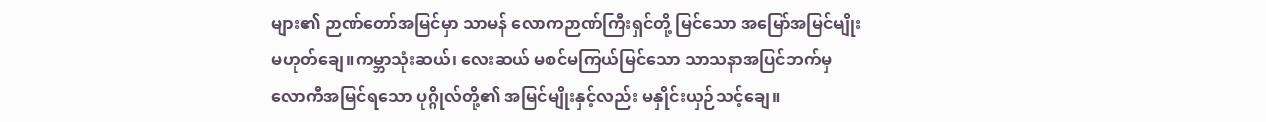များ၏ ဉာဏ်တော်အမြင်မှာ သာမန် လောကဉာဏ်ကြီးရှင်တို့ မြင်သော အမြော်အမြင်မျိုး မဟုတ်ချေ။ကမ္ဘာသုံးဆယ်၊ လေးဆယ် မစင်မကြယ်မြင်သော သာသနာအပြင်ဘက်မှ လောကီအမြင်ရသော ပုဂ္ဂိုလ်တို့၏ အမြင်မျိုးနှင့်လည်း မနှိုင်းယှဉ်သင့်ချေ။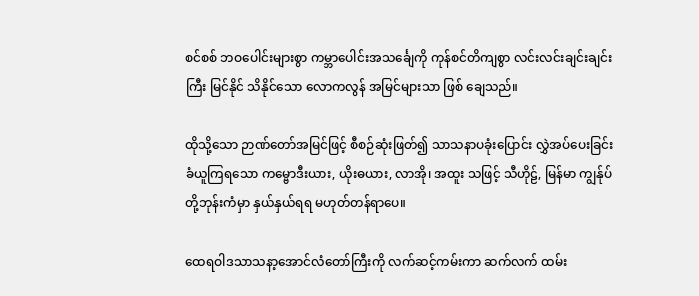စင်စစ် ဘဝပေါင်းများစွာ ကမ္ဘာပေါင်းအသင်္ချေကို ကုန်စင်တိကျစွာ လင်းလင်းချင်းချင်းကြီး မြင်နိုင် သိနိုင်သော လောကလွန် အမြင်များသာ ဖြစ် ချေသည်။

ထိုသို့သော ဉာဏ်တော်အမြင်ဖြင့် စီစဉ်ဆုံးဖြတ်၍ သာသနာပခုံးပြောင်း လွှဲအပ်ပေးခြင်း ခံယူကြရသော ကမ္ဗောဒီးယား, ယိုးဓယား, လာအို၊ အထူး သဖြင့် သီဟိုဠ်, မြန်မာ ကျွန်ုပ်တို့ဘုန်းကံမှာ နှယ်နှယ်ရရ မဟုတ်တန်ရာပေ။

ထေရဝါဒသာသနာ့အောင်လံတော်ကြီးကို လက်ဆင့်ကမ်းကာ ဆက်လက် ထမ်း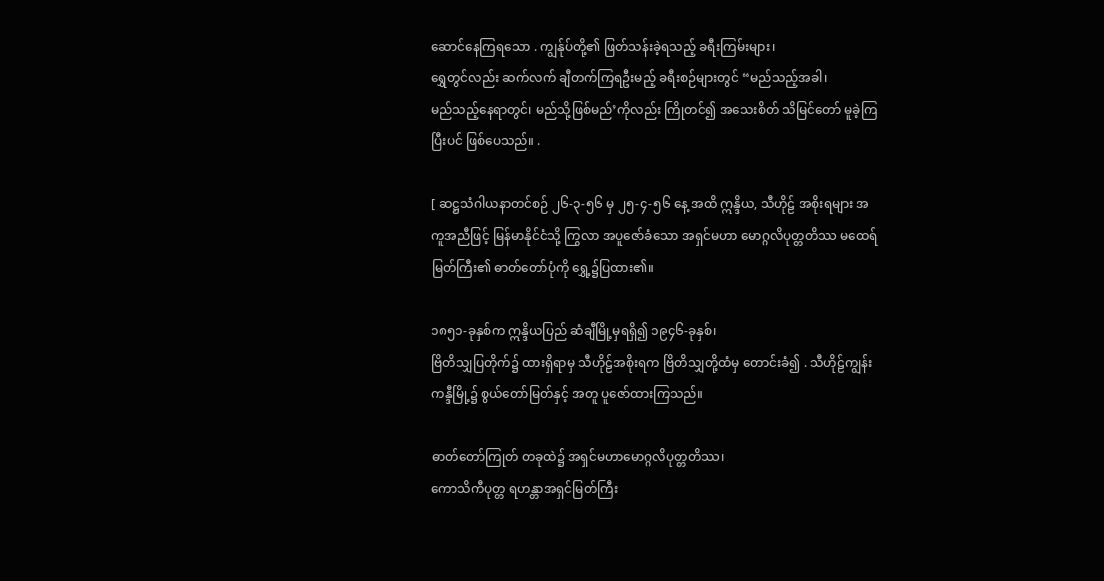ဆောင်နေကြရသော . ကျွန်ုပ်တို့၏ ဖြတ်သန်းခဲ့ရသည့် ခရီးကြမ်းများ၊
ရွှေတွင်လည်း ဆက်လက် ချီတက်ကြရဦးမည့် ခရီးစဉ်များတွင် “မည်သည့်အခါ၊
မည်သည့်နေရာတွင်၊ မည်သို့ဖြစ်မည်’ကိုလည်း ကြိုတင်၍ အသေးစိတ် သိမြင်တော် မူခဲ့ကြပြီးပင် ဖြစ်ပေသည်။ .

[ ဆဋ္ဌသံဂါယနာတင်စဉ် ၂၆-၃-၅၆ မှ ၂၅-၄-၅၆ နေ့ အထိ ဣန္ဒိယ, သီဟိုဠ် အစိုးရများ အကူအညီဖြင့် မြန်မာနိုင်ငံသို့ ကြွလာ အပူဇော်ခံသော အရှင်မဟာ မောဂ္ဂလိပုတ္တတိဿ မထေရ် မြတ်ကြီး၏ ဓာတ်တော်ပုံကို ရွှေ့၌ပြထား၏။

၁၈၅၁-ခုနှစ်က ဣန္ဒိယပြည် ဆံချီမြို့မှရရှိ၍ ၁၉၄၆-ခုနှစ်၊
ဗြိတိသျှပြတိုက်၌ ထားရှိရာမှ သီဟိုဠ်အစိုးရက ဗြိတိသျှတို့ထံမှ တောင်းခံ၍ . သီဟိုဠ်ကျွန်း ကန္ဒီမြို့၌ စွယ်တော်မြတ်နှင့် အတူ ပူဇော်ထားကြသည်။

ဓာတ်တော်ကြုတ် တခုထဲ၌ အရှင်မဟာမောဂ္ဂလိပုတ္တတိဿ၊
ကောသိကီပုတ္တ ရဟန္တာအရှင်မြတ်ကြီး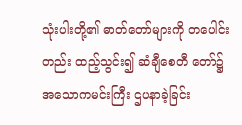သုံးပါးတို့၏ ဓာတ်တော်များကို တပေါင်းတည်း ထည့်သွင်း၍ ဆံချီစေတီ တော်၌ အသောကမင်းကြီး ဌပနာခဲ့ခြင်း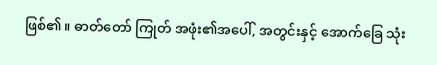ဖြစ်၏။ ဓာတ်တော် ကြုတ် အဖုံး၏အပေါ်, အတွင်းနှင့် အောက်ခြေ သုံး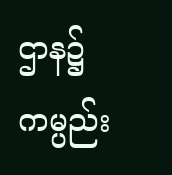ဌာန၌ ကမ္ပည်း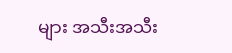များ အသီးအသီး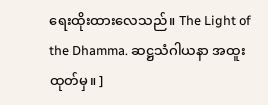ရေးထိုးထားလေသည်။ The Light of the Dhamma. ဆဋ္ဌသံဂါယနာ အထူးထုတ်မှ။ ]